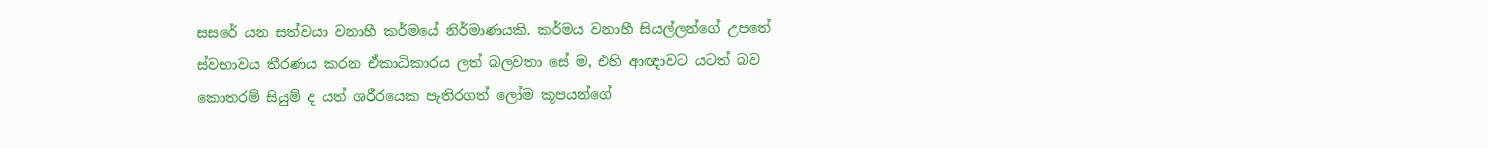සසරේ යන සත්වයා වනාහී කර්මයේ නිර්මාණයකි. කර්මය වනාහී සියල්ලන්ගේ උපතේ ස්වභාවය තීරණය කරන ඒකාධිකාරය ලත් බලවතා සේ ම, එහි ආඥාවට යටත් බව කොතරම් සියුම් ද යත් ශරීරයෙක පැතිරගත් ලෝම කූපයන්ගේ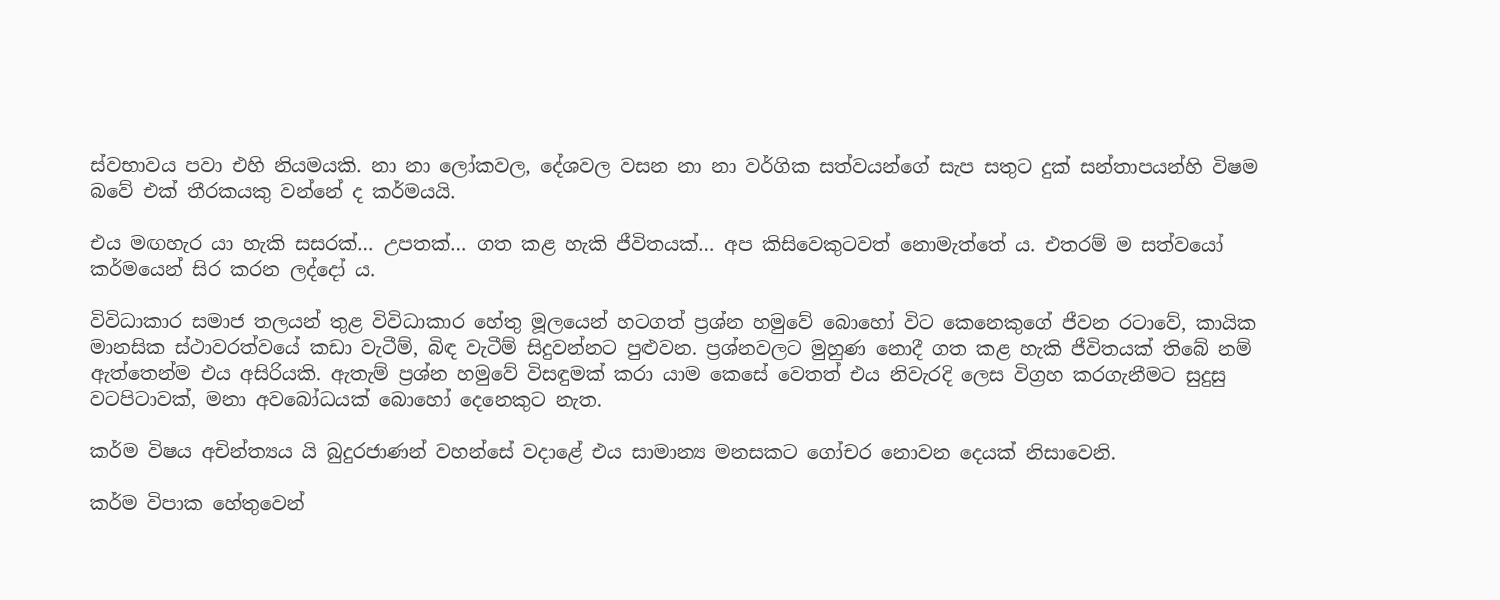ස්වභාවය පවා එහි නියමයකි. නා නා ලෝකවල, දේශවල වසන නා නා වර්ගික සත්වයන්ගේ සැප සතුට දුක් සන්තාපයන්හි විෂම බවේ එක් තීරකයකු වන්නේ ද කර්මයයි.

එය මඟහැර යා හැකි සසරක්… උපතක්… ගත කළ හැකි ජීවිතයක්… අප කිසිවෙකුටවත් නොමැත්තේ ය. එතරම් ම සත්වයෝ කර්මයෙන් සිර කරන ලද්දෝ ය.

විවිධාකාර සමාජ තලයන් තුළ විවිධාකාර හේතු මූලයෙන් හටගත් ප්‍රශ්න හමුවේ බොහෝ විට කෙනෙකුගේ ජීවන රටාවේ, කායික මානසික ස්ථාවරත්වයේ කඩා වැටීම්, බිඳ වැටීම් සිදුවන්නට පුළුවන. ප්‍රශ්නවලට මුහුණ නොදී ගත කළ හැකි ජීවිතයක් තිබේ නම් ඇත්තෙන්ම එය අසිරියකි. ඇතැම් ප්‍රශ්න හමුවේ විසඳුමක් කරා යාම කෙසේ වෙතත් එය නිවැරදි ලෙස විග්‍රහ කරගැනීමට සුදුසු වටපිටාවක්, මනා අවබෝධයක් බොහෝ දෙනෙකුට නැත.

කර්ම විෂය අචින්ත්‍යය යි බුදුරජාණන් වහන්සේ වදාළේ එය සාමාන්‍ය මනසකට ගෝචර නොවන දෙයක් නිසාවෙනි.

කර්ම විපාක හේතුවෙන්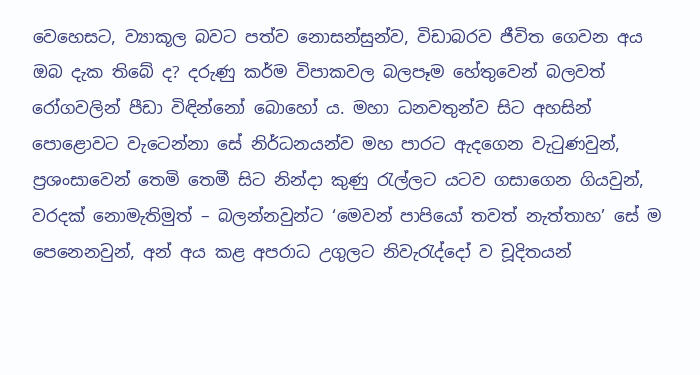වෙහෙසට, ව්‍යාකූල බවට පත්ව නොසන්සුන්ව, විඩාබරව ජීවිත ගෙවන අය ඔබ දැක තිබේ ද? දරුණු කර්ම විපාකවල බලපෑම හේතුවෙන් බලවත් රෝගවලින් පීඩා විඳින්නෝ බොහෝ ය. මහා ධනවතුන්ව සිට අහසින් පොළොවට වැටෙන්නා සේ නිර්ධනයන්ව මහ පාරට ඇදගෙන වැටුණවුන්, ප්‍රශංසාවෙන් තෙමි තෙමී සිට නින්දා කුණු රැල්ලට යටව ගසාගෙන ගියවුන්, වරදක් නොමැතිමුත් – බලන්නවුන්ට ‘මෙවන් පාපියෝ තවත් නැත්තාහ’ සේ ම පෙනෙනවුන්, අන් අය කළ අපරාධ උගුලට නිවැරැද්දෝ ව චූදිතයන්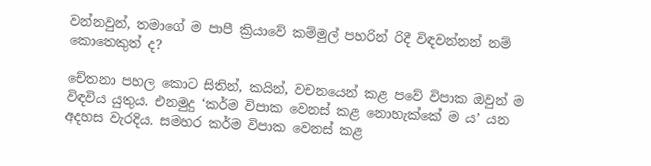වන්නවුන්, තමාගේ ම පාපී ක්‍රියාවේ කම්මුල් පහරින් රිදී විඳවන්නන් නම් කොතෙකුත් ද?

චේතනා පහල කොට සිතින්, කයින්, වචනයෙන් කළ පවේ විපාක ඔවුන් ම විඳවිය යුතුය. එනමුදු ‘කර්ම විපාක වෙනස් කළ නොහැක්කේ ම ය’ යන අදහස වැරදිය. සමහර කර්ම විපාක වෙනස් කළ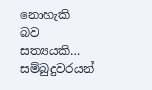නොහැකි බව සත්‍යයකි… සම්බුදුවරයන්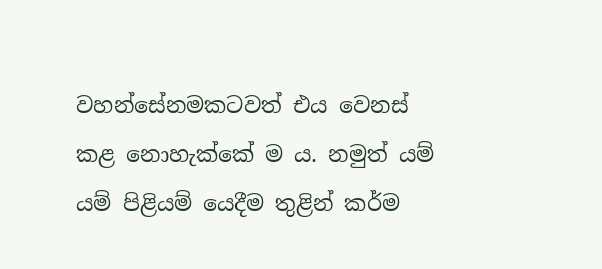වහන්සේනමකටවත් එය වෙනස් කළ නොහැක්කේ ම ය. නමුත් යම් යම් පිළියම් යෙදීම තුළින් කර්ම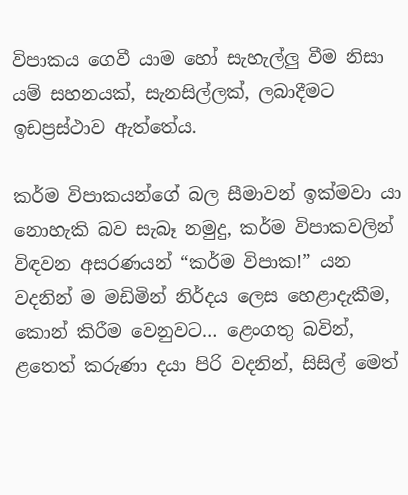විපාකය ගෙවී යාම හෝ සැහැල්ලු වීම නිසා යම් සහනයක්, සැනසිල්ලක්, ලබාදීමට ඉඩප්‍රස්ථාව ඇත්තේය.

කර්ම විපාකයන්ගේ බල සීමාවන් ඉක්මවා යා නොහැකි බව සැබෑ නමුදු, කර්ම විපාකවලින් විඳවන අසරණයන් “කර්ම විපාක!” යන වදනින් ම මඩිමින් නිර්දය ලෙස හෙළාදැකීම, කොන් කිරීම වෙනුවට… ළෙංගතු බවින්, ළතෙත් කරුණා දයා පිරි වදනින්, සිසිල් මෙත්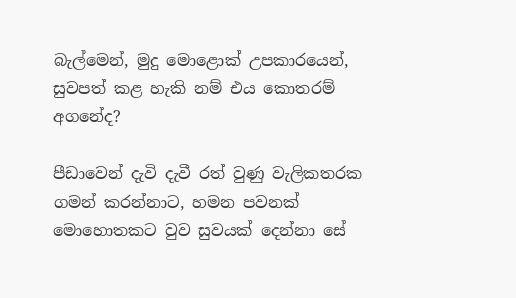බැල්මෙන්, මුදු මොළොක් උපකාරයෙන්, සුවපත් කළ හැකි නම් එය කොතරම් අගනේද?

පීඩාවෙන් දැවි දැවී රත් වුණු වැලිකතරක ගමන් කරන්නාට, හමන පවනක් මොහොතකට වුව සුවයක් දෙන්නා සේ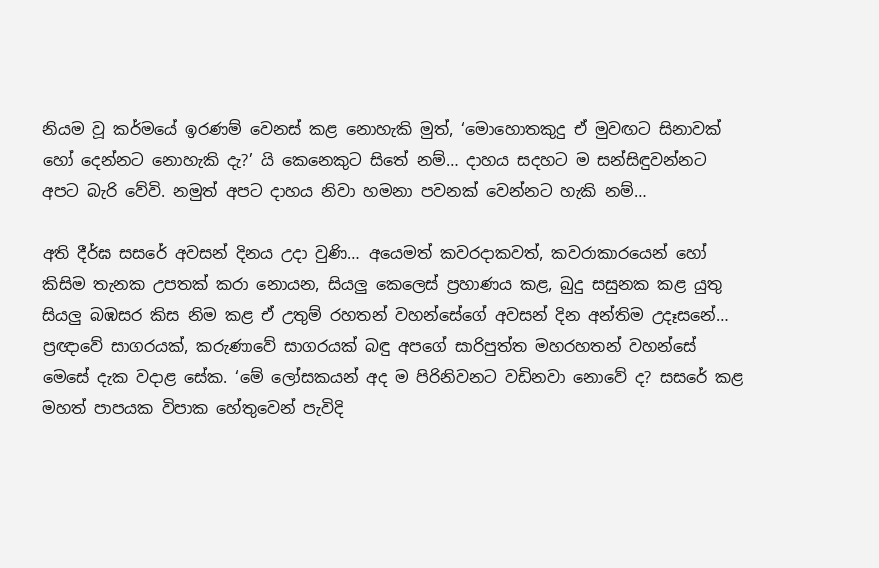නියම වූ කර්මයේ ඉරණම් වෙනස් කළ නොහැකි මුත්, ‘මොහොතකුදු ඒ මුවඟට සිනාවක් හෝ දෙන්නට නොහැකි දැ?’ යි කෙනෙකුට සිතේ නම්… දාහය සදහට ම සන්සිඳුවන්නට අපට බැරි වේවි. නමුත් අපට දාහය නිවා හමනා පවනක් වෙන්නට හැකි නම්…

අති දීර්ඝ සසරේ අවසන් දිනය උදා වුණි… අයෙමත් කවරදාකවත්, කවරාකාරයෙන් හෝ කිසිම තැනක උපතක් කරා නොයන, සියලු කෙලෙස් ප්‍රහාණය කළ, බුදු සසුනක කළ යුතු සියලු බඹසර කිස නිම කළ ඒ උතුම් රහතන් වහන්සේගේ අවසන් දින අන්තිම උදෑසනේ… ප්‍රඥාවේ සාගරයක්, කරුණාවේ සාගරයක් බඳු අපගේ සාරිපුත්ත මහරහතන් වහන්සේ මෙසේ දැක වදාළ සේක. ‘මේ ලෝසකයන් අද ම පිරිනිවනට වඩිනවා නොවේ ද? සසරේ කළ මහත් පාපයක විපාක හේතුවෙන් පැවිදි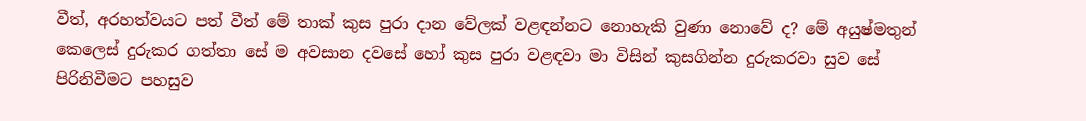වීත්, අරහත්වයට පත් වීත් මේ තාක් කුස පුරා දාන වේලක් වළඳන්නට නොහැකි වුණා නොවේ ද? මේ අයුෂ්මතුන් කෙලෙස් දුරුකර ගත්තා සේ ම අවසාන දවසේ හෝ කුස පුරා වළඳවා මා විසින් කුසගින්න දුරුකරවා සුව සේ පිරිනිවීමට පහසුව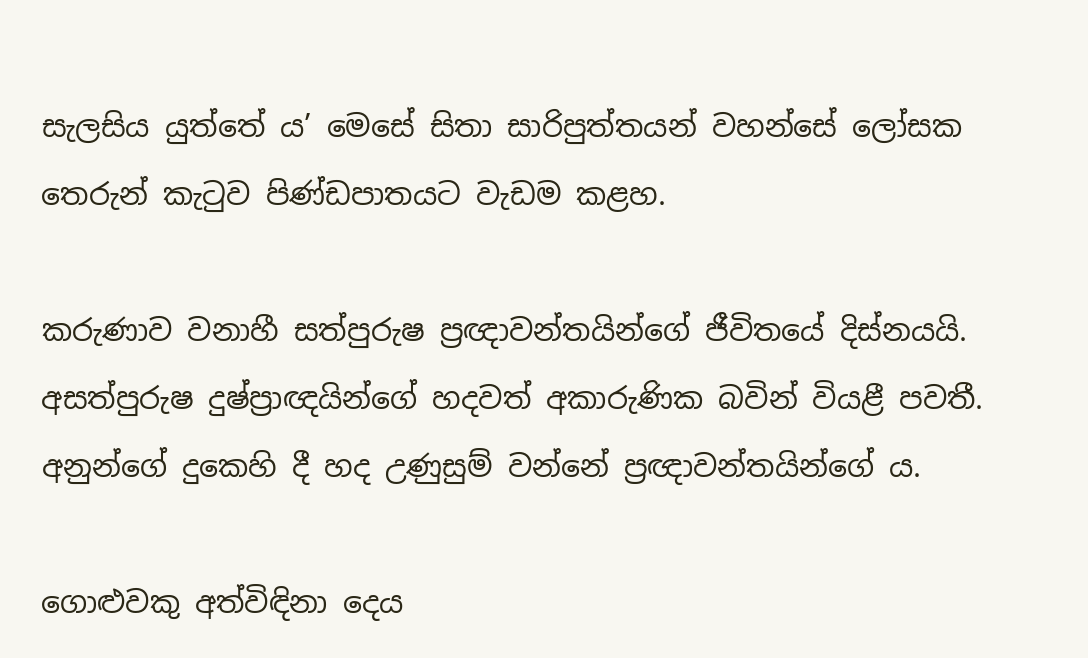සැලසිය යුත්තේ ය’ මෙසේ සිතා සාරිපුත්තයන් වහන්සේ ලෝසක තෙරුන් කැටුව පිණ්ඩපාතයට වැඩම කළහ.

කරුණාව වනාහී සත්පුරුෂ ප්‍රඥාවන්තයින්ගේ ජීවිතයේ දිස්නයයි. අසත්පුරුෂ දුෂ්ප්‍රාඥයින්ගේ හදවත් අකාරුණික බවින් වියළී පවතී. අනුන්ගේ දුකෙහි දී හද උණුසුම් වන්නේ ප්‍රඥාවන්තයින්ගේ ය.

ගොළුවකු අත්විඳිනා දෙය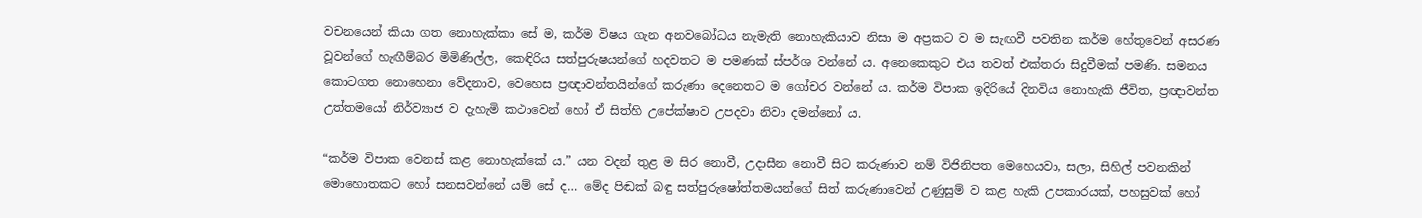වචනයෙන් කියා ගත නොහැක්කා සේ ම, කර්ම විෂය ගැන අනවබෝධය නැමැති නොහැකියාව නිසා ම අප්‍රකට ව ම සැඟවී පවතින කර්ම හේතුවෙන් අසරණ වූවන්ගේ හැඟීම්බර මිමිණිල්ල, කෙඳිරිය සත්පුරුෂයන්ගේ හදවතට ම පමණක් ස්පර්ශ වන්නේ ය. අනෙකෙකුට එය තවත් එක්තරා සිදුවීමක් පමණි. සමනය කොටගත නොහෙනා වේදනාව, වෙහෙස ප්‍රඥාවන්තයින්ගේ කරුණා දෙනෙතට ම ගෝචර වන්නේ ය. කර්ම විපාක ඉදිරියේ දිනවිය නොහැකි ජීවිත, ප්‍රඥාවන්ත උත්තමයෝ නිර්ව්‍යාජ ව දැහැමි කථාවෙන් හෝ ඒ සිත්හි උපේක්ෂාව උපදවා නිවා දමන්නෝ ය.

“කර්ම විපාක වෙනස් කළ නොහැක්කේ ය.” යන වදන් තුළ ම සිර නොවී, උදාසීන නොවී සිට කරුණාව නම් විජිනිපත මෙහෙයවා, සලා, සිහිල් පවනකින් මොහොතකට හෝ සනසවන්නේ යම් සේ ද… මේද පිඬක් බඳු සත්පුරුෂෝත්තමයන්ගේ සිත් කරුණාවෙන් උණුසුම් ව කළ හැකි උපකාරයක්, පහසුවක් හෝ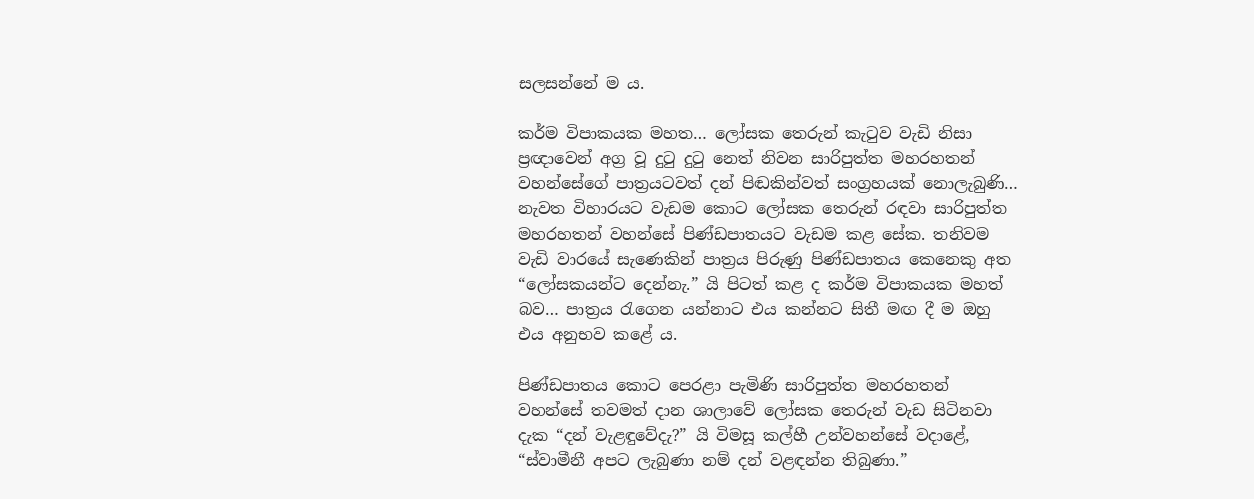සලසන්නේ ම ය.

කර්ම විපාකයක මහත… ලෝසක තෙරුන් කැටුව වැඩි නිසා ප්‍රඥාවෙන් අග්‍ර වූ දුටු දුටු නෙත් නිවන සාරිපුත්ත මහරහතන් වහන්සේගේ පාත්‍රයටවත් දන් පිඬකින්වත් සංග්‍රහයක් නොලැබුණි… නැවත විහාරයට වැඩම කොට ලෝසක තෙරුන් රඳවා සාරිපුත්ත මහරහතන් වහන්සේ පිණ්ඩපාතයට වැඩම කළ සේක. තනිවම වැඩි වාරයේ සැණෙකින් පාත්‍රය පිරුණු පිණ්ඩපාතය කෙනෙකු අත “ලෝසකයන්ට දෙන්නැ.” යි පිටත් කළ ද කර්ම විපාකයක මහත් බව… පාත්‍රය රැගෙන යන්නාට එය කන්නට සිතී මඟ දී ම ඔහු එය අනුභව කළේ ය.

පිණ්ඩපාතය කොට පෙරළා පැමිණි සාරිපුත්ත මහරහතන් වහන්සේ තවමත් දාන ශාලාවේ ලෝසක තෙරුන් වැඩ සිටිනවා දැක “දන් වැළඳුවේදැ?” යි විමසූ කල්හී උන්වහන්සේ වදාළේ, “ස්වාමීනී අපට ලැබුණා නම් දන් වළඳන්න තිබුණා.”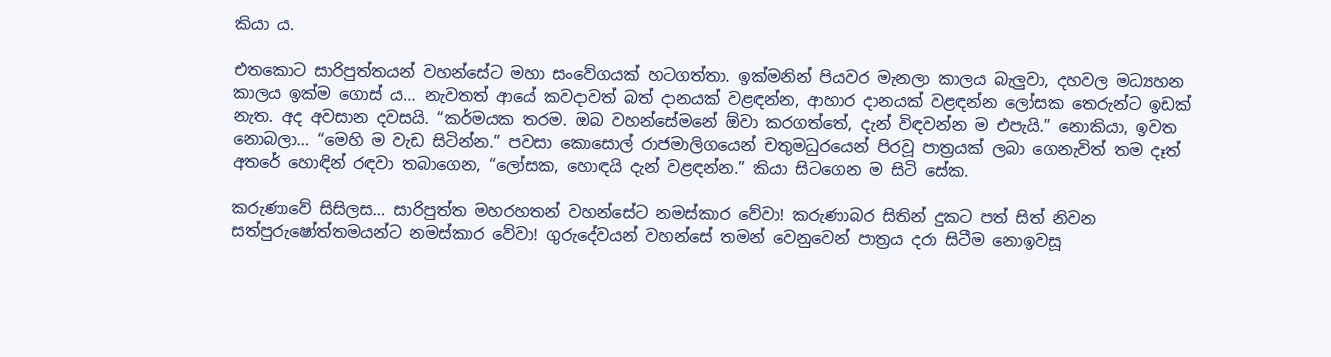කියා ය.

එතකොට සාරිපුත්තයන් වහන්සේට මහා සංවේගයක් හටගත්තා. ඉක්මනින් පියවර මැනලා කාලය බැලුවා, දහවල මධ්‍යහන කාලය ඉක්ම ගොස් ය… නැවතත් ආයේ කවදාවත් බත් දානයක් වළඳන්න, ආහාර දානයක් වළඳන්න ලෝසක තෙරුන්ට ඉඩක් නැත. අද අවසාන දවසයි. “කර්මයක තරම. ඔබ වහන්සේමනේ ඕවා කරගත්තේ, දැන් විඳවන්න ම එපැයි.” නොකියා, ඉවත නොබලා… “මෙහි ම වැඩ සිටින්න.” පවසා කොසොල් රාජමාලිගයෙන් චතුමධුරයෙන් පිරවූ පාත්‍රයක් ලබා ගෙනැවිත් තම දෑත් අතරේ හොඳින් රඳවා තබාගෙන, “ලෝසක, හොඳයි දැන් වළඳන්න.” කියා සිටගෙන ම සිටි සේක.

කරුණාවේ සිසිලස… සාරිපුත්ත මහරහතන් වහන්සේට නමස්කාර වේවා! කරුණාබර සිතින් දුකට පත් සිත් නිවන සත්පුරුෂෝත්තමයන්ට නමස්කාර වේවා! ගුරුදේවයන් වහන්සේ තමන් වෙනුවෙන් පාත්‍රය දරා සිටීම නොඉවසූ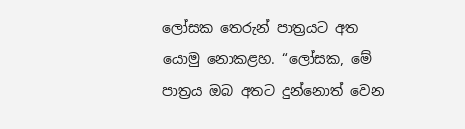ලෝසක තෙරුන් පාත්‍රයට අත යොමු නොකළහ. “ලෝසක, මේ පාත්‍රය ඔබ අතට දුන්නොත් වෙන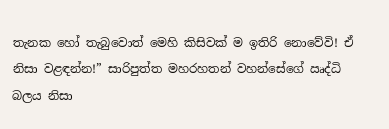තැනක හෝ තැබුවොත් මෙහි කිසිවක් ම ඉතිරි නොවේවි! ඒ නිසා වළඳන්න!” සාරිපුත්ත මහරහතන් වහන්සේගේ ඍද්ධි බලය නිසා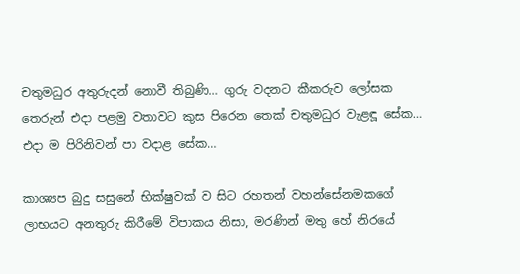චතුමධුර අතුරුදන් නොවී තිබුණි… ගුරු වදනට කීකරුව ලෝසක තෙරුන් එදා පළමු වතාවට කුස පිරෙන තෙක් චතුමධුර වැළඳූ සේක… එදා ම පිරිනිවන් පා වදාළ සේක…

කාශ්‍යප බුදු සසුනේ භික්ෂුවක් ව සිට රහතන් වහන්සේනමකගේ ලාභයට අනතුරු කිරීමේ විපාකය නිසා, මරණින් මතු හේ නිරයේ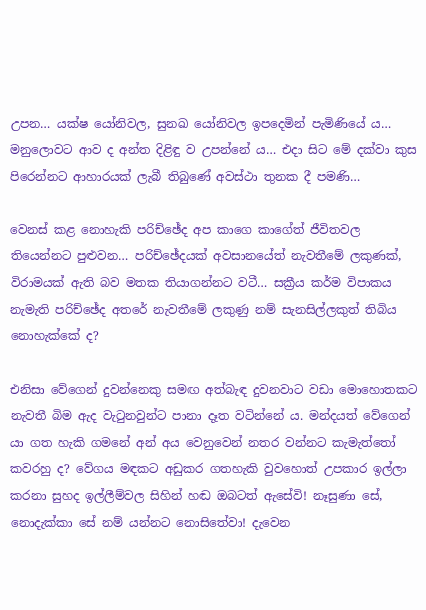උපන… යක්ෂ යෝනිවල, සුනඛ යෝනිවල ඉපදෙමින් පැමිණියේ ය… මනුලොවට ආව ද අන්ත දිළිඳු ව උපන්නේ ය… එදා සිට මේ දක්වා කුස පිරෙන්නට ආහාරයක් ලැබී තිබුණේ අවස්ථා තුනක දී පමණි…

වෙනස් කළ නොහැකි පරිච්ඡේද අප කාගෙ කාගේත් ජීවිතවල තියෙන්නට පුළුවන… පරිච්ඡේදයක් අවසානයේත් නැවතීමේ ලකුණක්, විරාමයක් ඇති බව මතක තියාගන්නට වටී… සක්‍රීය කර්ම විපාකය නැමැති පරිච්ඡේද අතරේ නැවතීමේ ලකුණු නම් සැනසිල්ලකුත් තිබිය නොහැක්කේ ද?

එනිසා වේගෙන් දුවන්නෙකු සමඟ අත්බැඳ දුවනවාට වඩා මොහොතකට නැවතී බිම ඇද වැටුනවුන්ට පානා දෑත වටින්නේ ය. මන්දයත් වේගෙන් යා ගත හැකි ගමනේ අන් අය වෙනුවෙන් නතර වන්නට කැමැත්තෝ කවරහු ද? වේගය මඳකට අඩුකර ගතහැකි වුවහොත් උපකාර ඉල්ලා කරනා සුහද ඉල්ලීම්වල සිහින් හඬ ඔබටත් ඇසේවි! නෑසුණා සේ, නොදැක්කා සේ නම් යන්නට නොසිතේවා! දැවෙන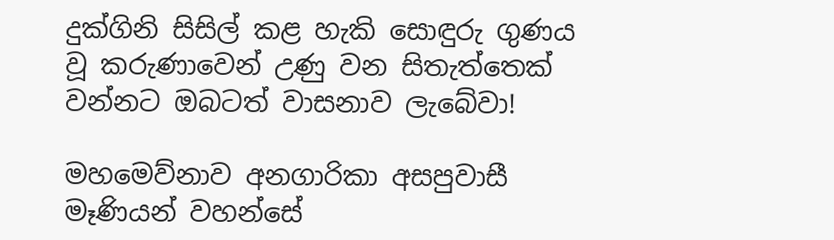දුක්ගිනි සිසිල් කළ හැකි සොඳුරු ගුණය වූ කරුණාවෙන් උණු වන සිතැත්තෙක් වන්නට ඔබටත් වාසනාව ලැබේවා!

මහමෙව්නාව අනගාරිකා අසපුවාසී මෑණියන් වහන්සේ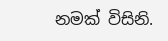නමක් විසිනි.